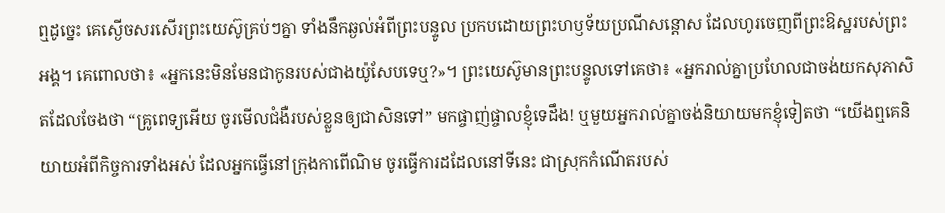ឮដូច្នេះ គេស្ងើចសរសើរព្រះយេស៊ូគ្រប់ៗគ្នា ទាំងនឹកឆ្ងល់អំពីព្រះបន្ទូល ប្រកបដោយព្រះហឫទ័យប្រណីសន្ដោស ដែលហូរចេញពីព្រះឱស្ឋរបស់ព្រះអង្គ។ គេពោលថា៖ «អ្នកនេះមិនមែនជាកូនរបស់ជាងយ៉ូសែបទេឬ?»។ ព្រះយេស៊ូមានព្រះបន្ទូលទៅគេថា៖ «អ្នករាល់គ្នាប្រហែលជាចង់យកសុភាសិតដែលចែងថា “គ្រូពេទ្យអើយ ចូរមើលជំងឺរបស់ខ្លួនឲ្យជាសិនទៅ” មកផ្ចាញ់ផ្ចាលខ្ញុំទេដឹង! ឬមួយអ្នករាល់គ្នាចង់និយាយមកខ្ញុំទៀតថា “យើងឮគេនិយាយអំពីកិច្ចការទាំងអស់ ដែលអ្នកធ្វើនៅក្រុងកាពើណិម ចូរធ្វើការដដែលនៅទីនេះ ជាស្រុកកំណើតរបស់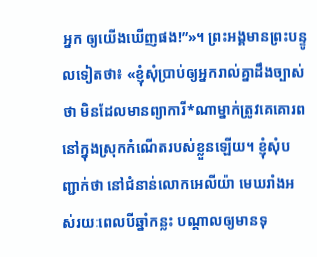អ្នក ឲ្យយើងឃើញផង!”»។ ព្រះអង្គមានព្រះបន្ទូលទៀតថា៖ «ខ្ញុំសុំប្រាប់ឲ្យអ្នករាល់គ្នាដឹងច្បាស់ថា មិនដែលមានព្យាការី*ណាម្នាក់ត្រូវគេគោរព នៅក្នុងស្រុកកំណើតរបស់ខ្លួនឡើយ។ ខ្ញុំសុំបញ្ជាក់ថា នៅជំនាន់លោកអេលីយ៉ា មេឃរាំងអស់រយៈពេលបីឆ្នាំកន្លះ បណ្ដាលឲ្យមានទុ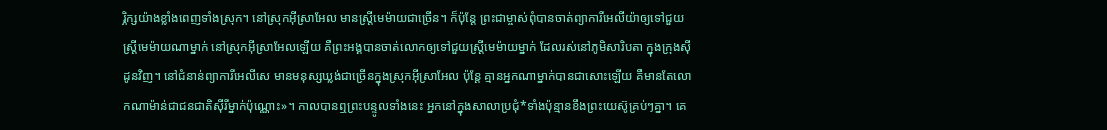រ្ភិក្សយ៉ាងខ្លាំងពេញទាំងស្រុក។ នៅស្រុកអ៊ីស្រាអែល មានស្ត្រីមេម៉ាយជាច្រើន។ ក៏ប៉ុន្តែ ព្រះជាម្ចាស់ពុំបានចាត់ព្យាការីអេលីយ៉ាឲ្យទៅជួយស្ត្រីមេម៉ាយណាម្នាក់ នៅស្រុកអ៊ីស្រាអែលឡើយ គឺព្រះអង្គបានចាត់លោកឲ្យទៅជួយស្ត្រីមេម៉ាយម្នាក់ ដែលរស់នៅភូមិសារិបតា ក្នុងក្រុងស៊ីដូនវិញ។ នៅជំនាន់ព្យាការីអេលីសេ មានមនុស្សឃ្លង់ជាច្រើនក្នុងស្រុកអ៊ីស្រាអែល ប៉ុន្តែ គ្មានអ្នកណាម្នាក់បានជាសោះឡើយ គឺមានតែលោកណាម៉ាន់ជាជនជាតិស៊ីរីម្នាក់ប៉ុណ្ណោះ»។ កាលបានឮព្រះបន្ទូលទាំងនេះ អ្នកនៅក្នុងសាលាប្រជុំ*ទាំងប៉ុន្មានខឹងព្រះយេស៊ូគ្រប់ៗគ្នា។ គេ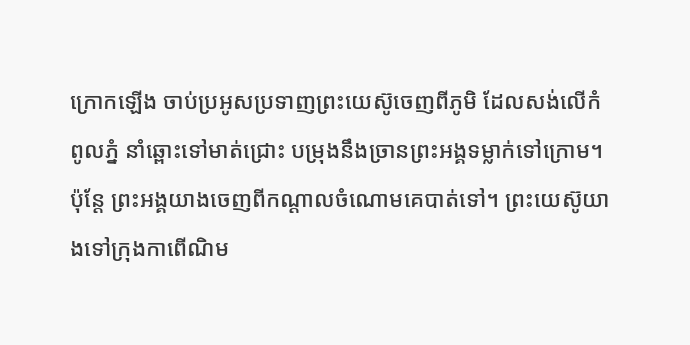ក្រោកឡើង ចាប់ប្រអូសប្រទាញព្រះយេស៊ូចេញពីភូមិ ដែលសង់លើកំពូលភ្នំ នាំឆ្ពោះទៅមាត់ជ្រោះ បម្រុងនឹងច្រានព្រះអង្គទម្លាក់ទៅក្រោម។ ប៉ុន្តែ ព្រះអង្គយាងចេញពីកណ្ដាលចំណោមគេបាត់ទៅ។ ព្រះយេស៊ូយាងទៅក្រុងកាពើណិម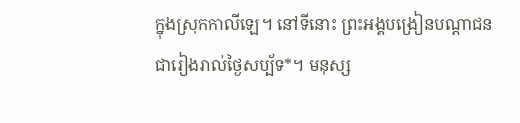ក្នុងស្រុកកាលីឡេ។ នៅទីនោះ ព្រះអង្គបង្រៀនបណ្ដាជនជារៀងរាល់ថ្ងៃសប្ប័ទ*។ មនុស្ស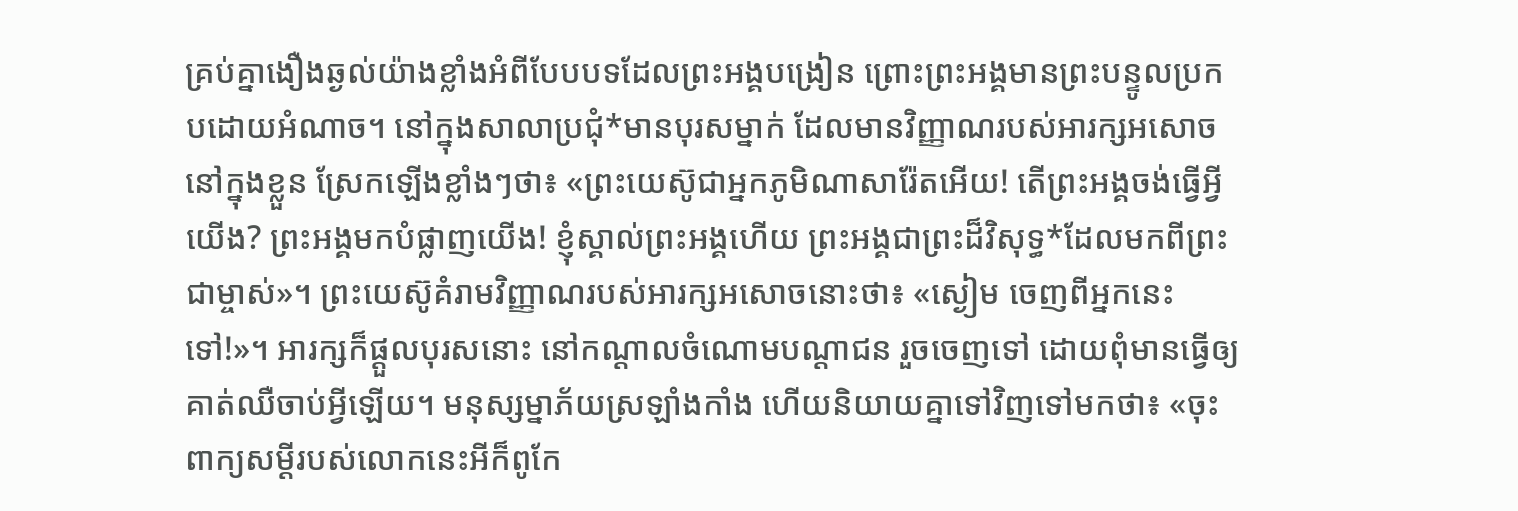គ្រប់គ្នាងឿងឆ្ងល់យ៉ាងខ្លាំងអំពីបែបបទដែលព្រះអង្គបង្រៀន ព្រោះព្រះអង្គមានព្រះបន្ទូលប្រកបដោយអំណាច។ នៅក្នុងសាលាប្រជុំ*មានបុរសម្នាក់ ដែលមានវិញ្ញាណរបស់អារក្សអសោចនៅក្នុងខ្លួន ស្រែកឡើងខ្លាំងៗថា៖ «ព្រះយេស៊ូជាអ្នកភូមិណាសារ៉ែតអើយ! តើព្រះអង្គចង់ធ្វើអ្វីយើង? ព្រះអង្គមកបំផ្លាញយើង! ខ្ញុំស្គាល់ព្រះអង្គហើយ ព្រះអង្គជាព្រះដ៏វិសុទ្ធ*ដែលមកពីព្រះជាម្ចាស់»។ ព្រះយេស៊ូគំរាមវិញ្ញាណរបស់អារក្សអសោចនោះថា៖ «ស្ងៀម ចេញពីអ្នកនេះទៅ!»។ អារក្សក៏ផ្ដួលបុរសនោះ នៅកណ្ដាលចំណោមបណ្ដាជន រួចចេញទៅ ដោយពុំមានធ្វើឲ្យគាត់ឈឺចាប់អ្វីឡើយ។ មនុស្សម្នាភ័យស្រឡាំងកាំង ហើយនិយាយគ្នាទៅវិញទៅមកថា៖ «ចុះពាក្យសម្ដីរបស់លោកនេះអីក៏ពូកែ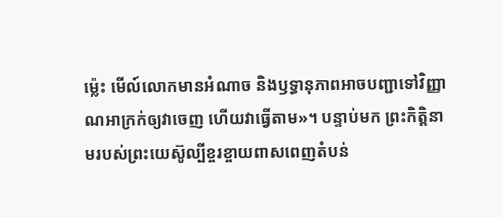ម៉្លេះ មើល៍លោកមានអំណាច និងឫទ្ធានុភាពអាចបញ្ជាទៅវិញ្ញាណអាក្រក់ឲ្យវាចេញ ហើយវាធ្វើតាម»។ បន្ទាប់មក ព្រះកិត្តិនាមរបស់ព្រះយេស៊ូល្បីខ្ចរខ្ចាយពាសពេញតំបន់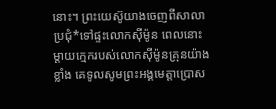នោះ។ ព្រះយេស៊ូយាងចេញពីសាលាប្រជុំ*ទៅផ្ទះលោកស៊ីម៉ូន ពេលនោះ ម្ដាយក្មេករបស់លោកស៊ីម៉ូនគ្រុនយ៉ាងខ្លាំង គេទូលសូមព្រះអង្គមេត្តាប្រោស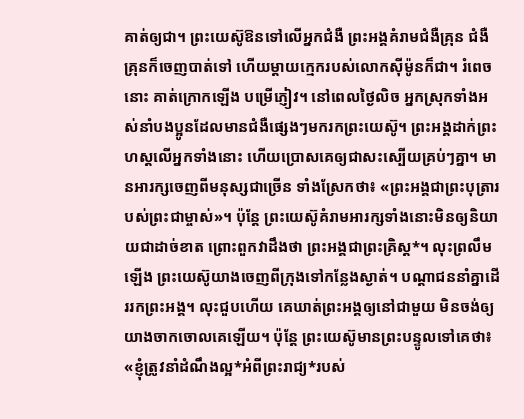គាត់ឲ្យជា។ ព្រះយេស៊ូឱនទៅលើអ្នកជំងឺ ព្រះអង្គគំរាមជំងឺគ្រុន ជំងឺគ្រុនក៏ចេញបាត់ទៅ ហើយម្ដាយក្មេករបស់លោកស៊ីម៉ូនក៏ជា។ រំពេចនោះ គាត់ក្រោកឡើង បម្រើភ្ញៀវ។ នៅពេលថ្ងៃលិច អ្នកស្រុកទាំងអស់នាំបងប្អូនដែលមានជំងឺផ្សេងៗមករកព្រះយេស៊ូ។ ព្រះអង្គដាក់ព្រះហស្ដលើអ្នកទាំងនោះ ហើយប្រោសគេឲ្យជាសះស្បើយគ្រប់ៗគ្នា។ មានអារក្សចេញពីមនុស្សជាច្រើន ទាំងស្រែកថា៖ «ព្រះអង្គជាព្រះបុត្រារបស់ព្រះជាម្ចាស់»។ ប៉ុន្តែ ព្រះយេស៊ូគំរាមអារក្សទាំងនោះមិនឲ្យនិយាយជាដាច់ខាត ព្រោះពួកវាដឹងថា ព្រះអង្គជាព្រះគ្រិស្ត*។ លុះព្រលឹមឡើង ព្រះយេស៊ូយាងចេញពីក្រុងទៅកន្លែងស្ងាត់។ បណ្ដាជននាំគ្នាដើររកព្រះអង្គ។ លុះជួបហើយ គេឃាត់ព្រះអង្គឲ្យនៅជាមួយ មិនចង់ឲ្យយាងចាកចោលគេឡើយ។ ប៉ុន្តែ ព្រះយេស៊ូមានព្រះបន្ទូលទៅគេថា៖ «ខ្ញុំត្រូវនាំដំណឹងល្អ*អំពីព្រះរាជ្យ*របស់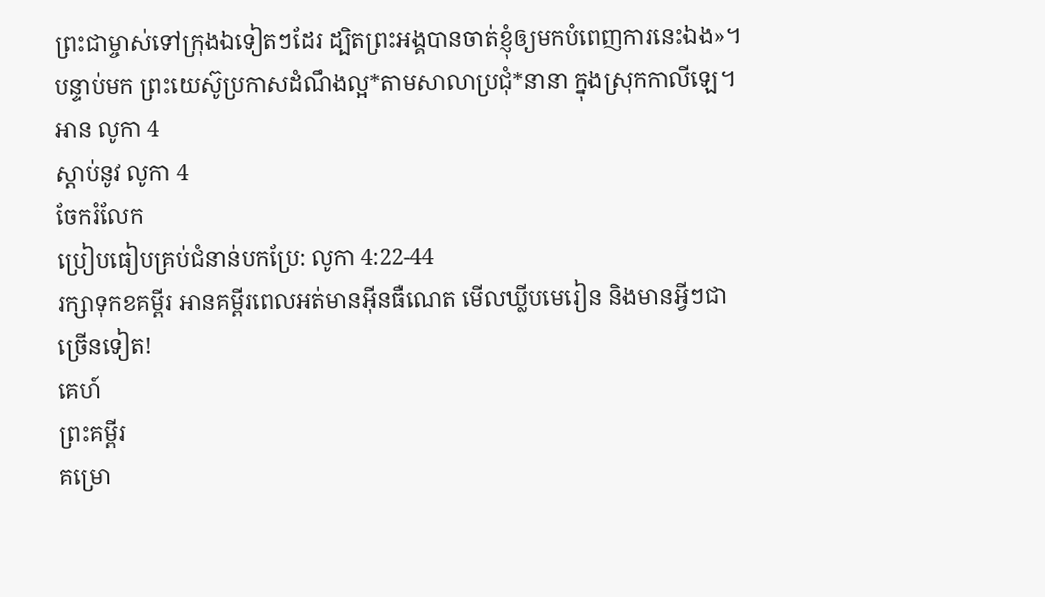ព្រះជាម្ចាស់ទៅក្រុងឯទៀតៗដែរ ដ្បិតព្រះអង្គបានចាត់ខ្ញុំឲ្យមកបំពេញការនេះឯង»។ បន្ទាប់មក ព្រះយេស៊ូប្រកាសដំណឹងល្អ*តាមសាលាប្រជុំ*នានា ក្នុងស្រុកកាលីឡេ។
អាន លូកា 4
ស្ដាប់នូវ លូកា 4
ចែករំលែក
ប្រៀបធៀបគ្រប់ជំនាន់បកប្រែ: លូកា 4:22-44
រក្សាទុកខគម្ពីរ អានគម្ពីរពេលអត់មានអ៊ីនធឺណេត មើលឃ្លីបមេរៀន និងមានអ្វីៗជាច្រើនទៀត!
គេហ៍
ព្រះគម្ពីរ
គម្រោ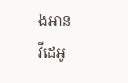ងអាន
វីដេអូ